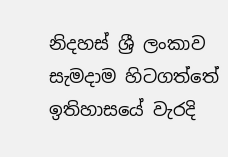නිදහස් ශ්‍රී ලංකාව සැමදාම හිටගත්තේ ඉතිහාසයේ වැරදි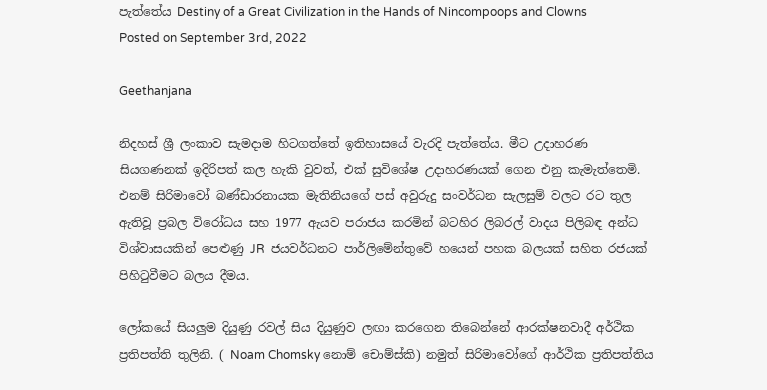පැත්තේය Destiny of a Great Civilization in the Hands of Nincompoops and Clowns
Posted on September 3rd, 2022

Geethanjana

නිදහස් ශ්‍රී ලංකාව සැමදාම හිටගත්තේ ඉතිහාසයේ වැරදි පැත්තේය. මීට උදාහරණ සියගණනක් ඉදිරිපත් කල හැකි වුවත්, එක් සුවිශේෂ උදාහරණයක් ගෙන එනු කැමැත්තෙමි. එනම් සිරිමාවෝ බණ්ඩාරනායක මැතිනියගේ පස් අවුරුදු සංවර්ධන සැලසුම් වලට රට තුල ඇතිවූ ප්‍රබල විරෝධය සහ 1977 ඇයව පරාජය කරමින් බටහිර ලිබරල් වාදය පිලිබඳ අන්ධ විශ්වාසයකින් පෙළුණු JR  ජයවර්ධනට පාර්ලිමේන්තුවේ හයෙන් පහක බලයක් සහිත රජයක් පිහිටුවීමට බලය දීමය.

ලෝකයේ සියලුම දියුණු රවල් සිය දියුණුව ලඟා කරගෙන තිබෙන්නේ ආරක්ෂනවාදී අර්ථික  ප්‍රතිපත්ති තුලිනි. ( Noam Chomsky නොම් චොම්ස්කි) නමුත් සිරිමාවෝගේ ආර්ථික ප්‍රතිපත්තිය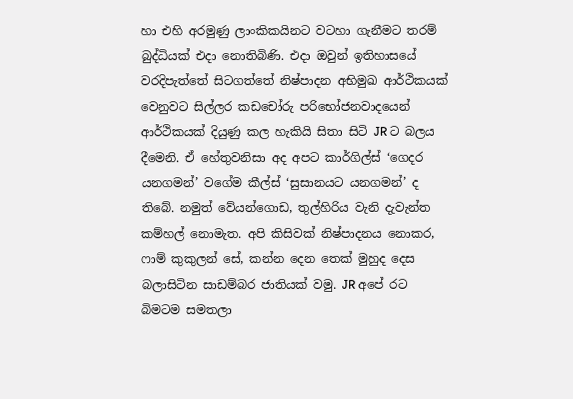හා එහි අරමුණු ලාංකිකයිනට වටහා ගැනීමට තරම් බුද්ධියක් එදා නොතිබිණි. එදා ඔවුන් ඉතිහාසයේ වරදිපැත්තේ සිටගත්තේ නිෂ්පාදන අභිමුඛ ආර්ථිකයක් වෙනුවට සිල්ලර කඩචෝරු පරිභෝජනවාදයෙන් ආර්ථිකයක් දියුණු කල හැකියි සිතා සිටි JR ට බලය දීමෙනි. ඒ හේතුවනිසා අද අපට කාර්ගිල්ස් ‘ගෙදර යනගමන්’ වගේම කීල්ස් ‘සුසානයට යනගමන්’ ද තිබේ. නමුත් වේයන්ගොඩ, තුල්හිරිය වැනි දැවැන්ත කම්හල් නොමැත. අපි කිසිවක් නිෂ්පාදනය නොකර, ෆාම් කුකුලන් සේ, කන්න දෙන තෙක් මුහුද දෙස  බලාසිටින සාඩම්බර ජාතියක් වමු. JR අපේ රට බිමටම සමතලා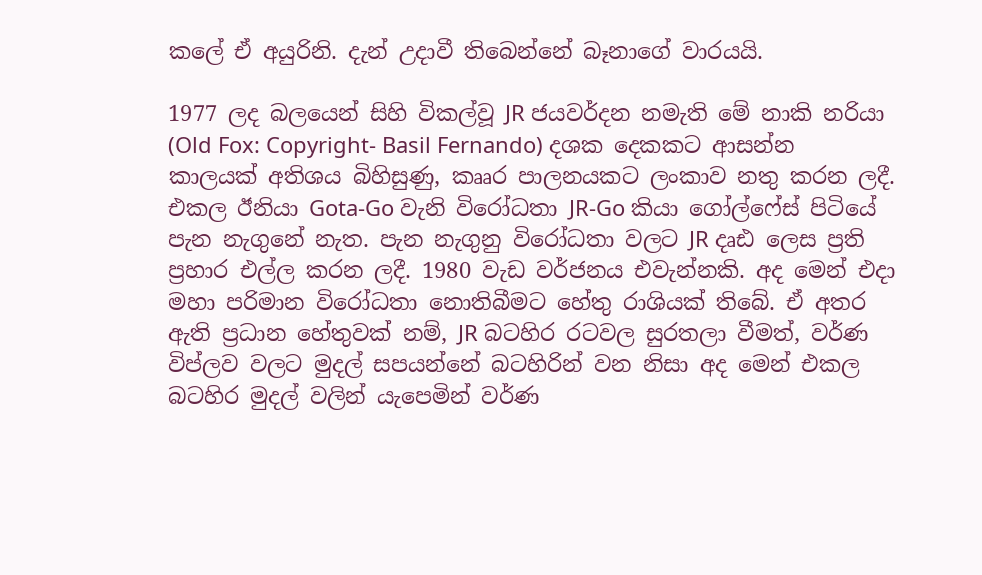කලේ ඒ අයුරිනි. දැන් උදාවී තිබෙන්නේ බෑනාගේ වාරයයි.

1977 ලද බලයෙන් සිහි විකල්වූ JR ජයවර්දන නමැති මේ නාකි නරියා (Old Fox: Copyright- Basil Fernando) දශක දෙකකට ආසන්න කාලයක් අතිශය බිහිසුණු, කෲර පාලනයකට ලංකාව නතු කරන ලදී. එකල ඊනියා Gota-Go වැනි විරෝධතා JR-Go කියා ගෝල්ෆේස් පිටියේ පැන නැගුනේ නැත. පැන නැගුනු විරෝධතා වලට JR දෘඪ ලෙස ප්‍රති ප්‍රහාර එල්ල කරන ලදී. 1980 වැඩ වර්ජනය එවැන්නකි. අද මෙන් එදා මහා පරිමාන විරෝධතා නොතිබීමට හේතු රාශියක් තිබේ. ඒ අතර ඇති ප්‍රධාන හේතුවක් නම්, JR බටහිර රටවල සුරතලා වීමත්, වර්ණ විප්ලව වලට මුදල් සපයන්නේ බටහිරින් වන නිසා අද මෙන් එකල බටහිර මුදල් වලින් යැපෙමින් වර්ණ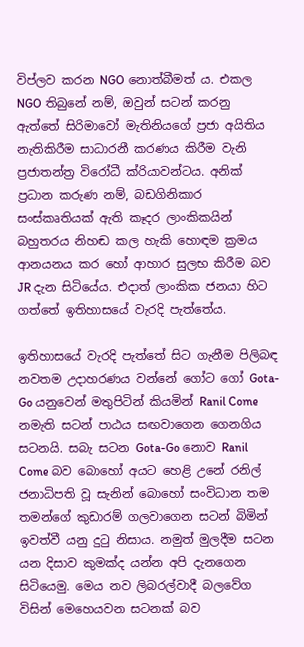විප්ලව කරන NGO නොත්බීමත් ය. එකල NGO තිබුනේ නම්, ඔවුන් සටන් කරනු ඇත්තේ සිරිමාවෝ මැතිනියගේ ප්‍රජා අයිතිය නැතිකිරීම සාධාරනී කරණය කිරීම වැනි ප්‍රජාතන්ත්‍ර විරෝධී ක්රියාවන්ටය. අනික් ප්‍රධාන කරුණ නම්, බඩගිනිකාර සංස්කෘතියක් ඇති කෑදර ලාංකිකයින් බහුතරය නිහඬ කල හැකි හොඳම ක්‍රමය ආනයනය කර හෝ ආහාර සුලභ කිරීම බව JR දැන සිටියේය. එදාත් ලාංකික ජනයා හිට ගත්තේ ඉතිහාසයේ වැරදි පැත්තේය.

ඉතිහාසයේ වැරදි පැත්තේ සිට ගැනීම පිලිබඳ නවතම උදාහරණය වන්නේ ගෝට ගෝ Gota-Go යනුවෙන් මතුපිටින් කියමින් Ranil Come නමැති සටන් පාඨය සඟවාගෙන ගෙනගිය සටනයි. සබැ සටන Gota-Go නොව Ranil Come බව බොහෝ අයට හෙළි උනේ රනිල් ජනාධිපති වූ සැනින් බොහෝ සංවිධාන තම තමන්ගේ කුඩාරම් ගලවාගෙන සටන් බිමින් ඉවත්වී යනු දුටු නිසාය. නමුත් මුලදීම සටන යන දිසාව කුමක්ද යන්න අපි දැනගෙන සිටියෙමු. මෙය නව ලිබරල්වාදී බලවේග විසින් මෙහෙයවන සටනක් බව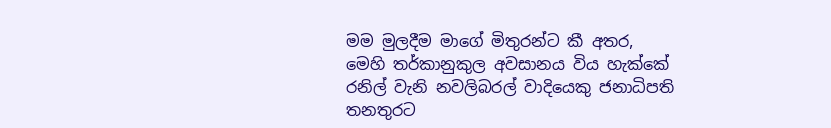මම මුලදීම මාගේ මිතුරන්ට කී අතර, මෙහි තර්කානුකුල අවසානය විය හැක්කේ රනිල් වැනි නවලිබරල් වාදියෙකු ජනාධිපති තනතුරට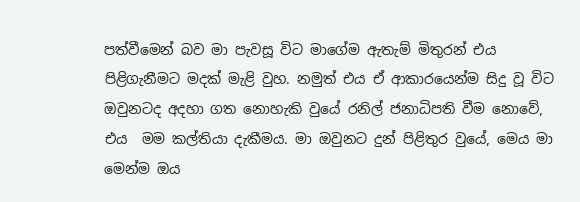පත්වීමෙන් බව මා පැවසූ විට මාගේම ඇතැම් මිතුරන් එය පිළිගැනීමට මදක් මැළි වුහ. නමුත් එය ඒ ආකාරයෙන්ම සිදු වූ විට ඔවුනටද අදහා ගත නොහැකි වුයේ රනිල් ජනාධිපති වීම නොවේ, එය  මම කල්තියා දැකීමය. මා ඔවුනට දුන් පිළිතුර වුයේ, මෙය මා මෙන්ම ඔය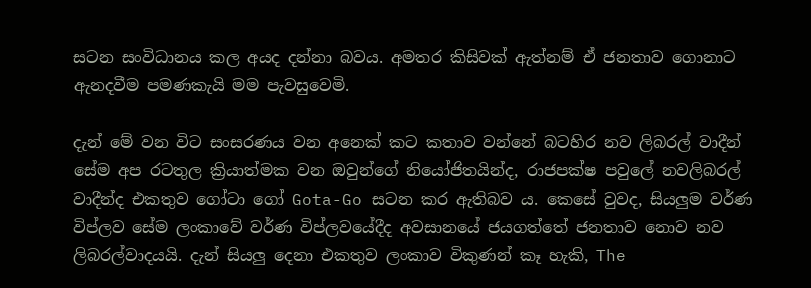සටන සංවිධානය කල අයද දන්නා බවය. අමතර කිසිවක් ඇත්නම් ඒ ජනතාව ගොනාට ඇනදවීම පමණකැයි මම පැවසුවෙමි.

දැන් මේ වන විට සංසරණය වන අනෙක් කට කතාව වන්නේ බටහිර නව ලිබරල් වාදීන් සේම අප රටතුල ක්‍රියාත්මක වන ඔවුන්ගේ නියෝජිතයින්ද, රාජපක්ෂ පවුලේ නවලිබරල් වාදීන්ද එකතුව ගෝටා ගෝ Gota-Go සටන කර ඇතිබව ය. කෙසේ වුවද, සියලුම වර්ණ විප්ලව සේම ලංකාවේ වර්ණ විප්ලවයේදීද අවසානයේ ජයගත්තේ ජනතාව නොව නව ලිබරල්වාදයයි. දැන් සියලු දෙනා එකතුව ලංකාව විකුණන් කෑ හැකි, The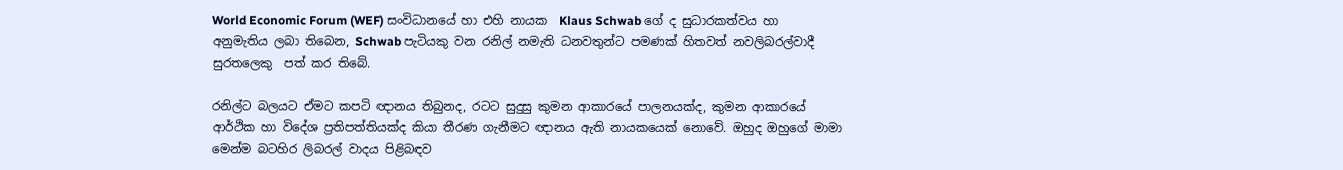World Economic Forum (WEF) සංවිධානයේ හා එහි නායක  Klaus Schwab ගේ ද සුධාරකත්වය හා අනුමැතිය ලබා තිබෙන, Schwab පැටියකු වන රනිල් නමැති ධනවතුන්ට පමණක් හිතවත් නවලිබරල්වාදී සුරතලෙකු  පත් කර තිබේ.

රනිල්ට බලයට ඒමට කපටි ඥානය තිබුනද, රටට සුදුසු කුමන ආකාරයේ පාලනයක්ද, කුමන ආකාරයේ ආර්ථික හා විදේශ ප්‍රතිපත්තියක්ද කියා තීරණ ගැනීමට ඥානය ඇති නායකයෙක් නොවේ. ඔහුද ඔහුගේ මාමා මෙන්ම බටහිර ලිබරල් වාදය පිළිබඳව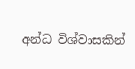අන්ධ විශ්වාසකින්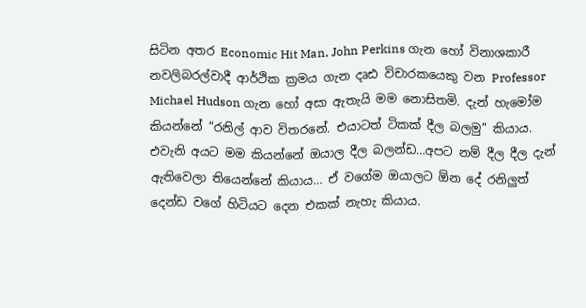සිටින අතර Economic Hit Man, John Perkins ගැන හෝ විනාශකාරී නවලිබරල්වාදී ආර්ථික ක්‍රමය ගැන දෘඪ විචාරකයෙකු වන Professor Michael Hudson ගැන හෝ අසා ඇතැයි මම නොසිතමි. දැන් හැමෝම කියන්නේ “රනිල් ආව විතරනේ. එයාටත් ටිකක් දීල බලමු” කියාය. එවැනි අයට මම කියන්නේ ඔයාල දීල බලන්ඩ…අපට නම් දීල දීල දැන් ඇතිවෙලා තියෙන්නේ කියාය… ඒ වගේම ඔයාලට ඕන දේ රනිලුත් දෙන්ඩ වගේ හිටියට දෙන එකක් නැහැ කියාය.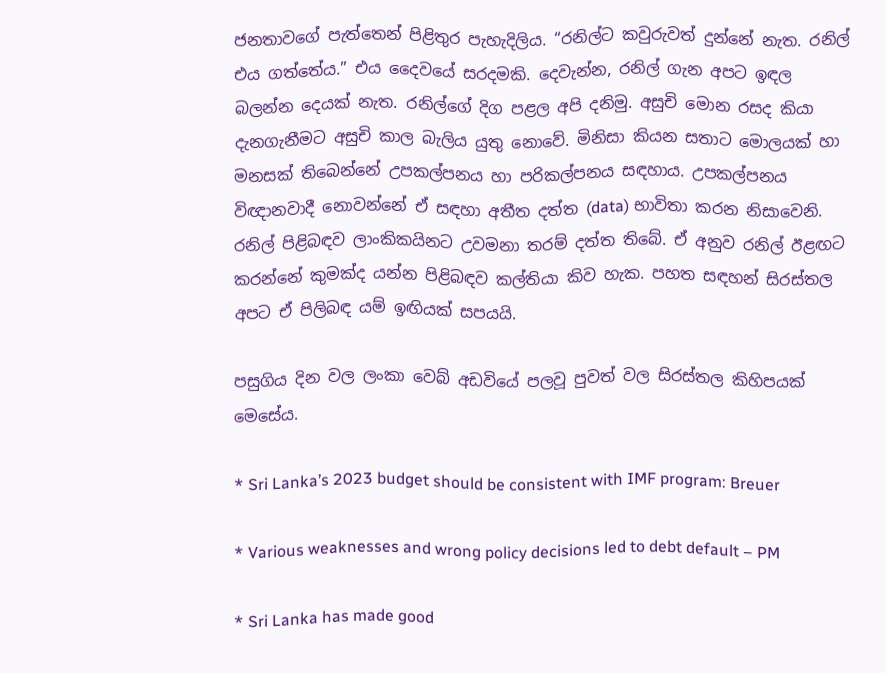ජනතාවගේ පැත්තෙන් පිළිතුර පැහැදිලිය. “රනිල්ට කවුරුවත් දුන්නේ නැත. රනිල් එය ගත්තේය.” එය දෛවයේ සරදමකි. දෙවැන්න, රනිල් ගැන අපට ඉඳල බලන්න දෙයක් නැත. රනිල්ගේ දිග පළල අපි දනිමු. අසුචි මොන රසද කියා දැනගැනීමට අසුචි කාල බැලිය යුතු නොවේ. මිනිසා කියන සතාට මොලයක් හා මනසක් තිබෙන්නේ උපකල්පනය හා පරිකල්පනය සඳහාය. උපකල්පනය විඥානවාදී නොවන්නේ ඒ සඳහා අතීත දත්ත (data) භාවිතා කරන නිසාවෙනි. රනිල් පිළිබඳව ලාංකිකයිනට උවමනා තරම් දත්ත තිබේ. ඒ අනුව රනිල් ඊළඟට කරන්නේ කුමක්ද යන්න පිළිබඳව කල්තියා කිව හැක. පහත සඳහන් සිරස්තල අපට ඒ පිලිබඳ යම් ඉඟියක් සපයයි.

පසුගිය දින වල ලංකා වෙබ් අඩවියේ පලවූ පුවත් වල සිරස්තල කිහිපයක් මෙසේය.

* Sri Lanka’s 2023 budget should be consistent with IMF program: Breuer

* Various weaknesses and wrong policy decisions led to debt default – PM

* Sri Lanka has made good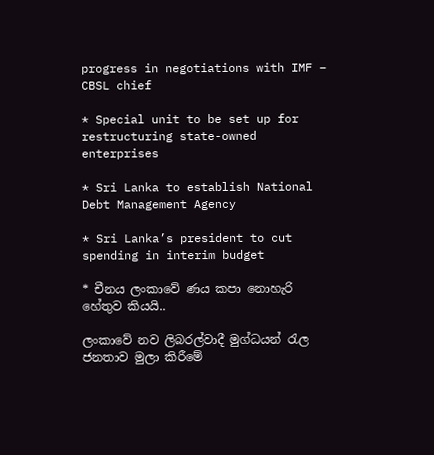progress in negotiations with IMF – CBSL chief

* Special unit to be set up for restructuring state-owned enterprises

* Sri Lanka to establish National Debt Management Agency

* Sri Lanka’s president to cut spending in interim budget

* චීනය ලංකාවේ ණය කපා නොහැරි හේතුව කියයි..

ලංකාවේ නව ලිබරල්වාදී මුග්ධයන් රැල ජනතාව මුලා කිරීමේ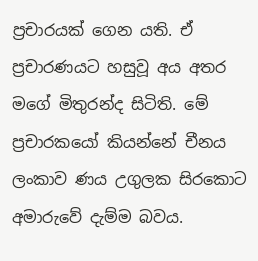ප්‍රචාරයක් ගෙන යති. ඒ ප්‍රචාරණයට හසුවූ අය අතර  මගේ මිතුරන්ද සිටිති. මේ ප්‍රචාරකයෝ කියන්නේ චීනය ලංකාව ණය උගුලක සිරකොට අමාරුවේ දැම්ම බවය.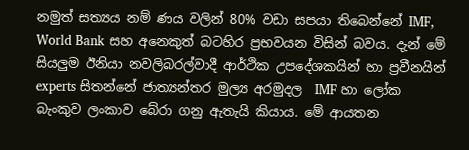නමුත් සත්‍යය නම් ණය වලින් 80% වඩා සපයා තිබෙන්නේ IMF, World Bank සහ අනෙකුත් බටහිර ප්‍රභවයන විසින් බවය. දැන් මේ සියලුම ඊනියා නවලිබරල්වාදී ආර්ථික උපදේශකයින් හා ප්‍රවීනයින් experts සිතන්නේ ජාත්‍යන්තර මුල්‍ය අරමුදල  IMF හා ලෝක බැංකුව ලංකාව බේරා ගනු ඇතැයි කියාය. මේ ආයතන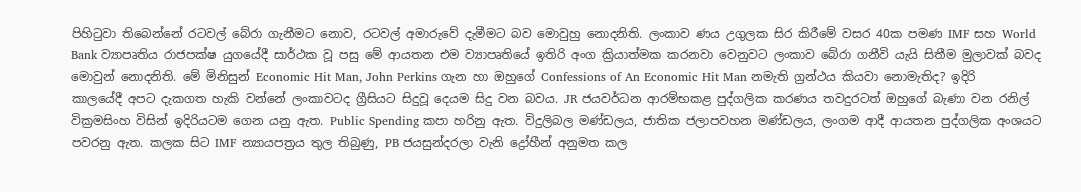පිහිටුවා තිබෙන්නේ රටවල් බේරා ගැනීමට නොව, රටවල් අමාරුවේ දැමීමට බව මොවුහු නොදනිති. ලංකාව ණය උගුලක සිර කිරීමේ වසර 40ක පමණ IMF සහ World Bank ව්‍යාපෘතිය රාජපක්ෂ යුගයේදී සාර්ථක වූ පසු මේ ආයතන එම ව්‍යාපෘතියේ ඉතිරි අංග ක්‍රියාත්මක කරනවා වෙනුවට ලංකාව බේරා ගනීවි යැයි සිතීම මුලාවක් බවද මොවුන් නොදනිති. මේ මිනිසුන් Economic Hit Man, John Perkins ගැන හා ඔහුගේ Confessions of An Economic Hit Man නමැති ග්‍රන්ථය කියවා නොමැතිද? ඉදිරි කාලයේදී අපට දැකගත හැකි වන්නේ ලංකාවටද ග්‍රීසියට සිදුවූ දෙයම සිදු වන බවය. JR ජයවර්ධන ආරම්භකළ පුද්ගලික කරණය තවදුරටත් ඔහුගේ බැණා වන රනිල් වික්‍රමසිංහ විසින් ඉදිරියටම ගෙන යනු ඇත. Public Spending කපා හරිනු ඇත. විදුලිබල මණ්ඩලය, ජාතික ජලාපවහන මණ්ඩලය, ලංගම ආදී ආයතන පුද්ගලික අංශයට පවරනු ඇත. කලක සිට IMF න්‍යායපත්‍රය තුල තිබුණු, PB ජයසුන්දරලා වැනි ද්‍රෝහීන් අනුමත කල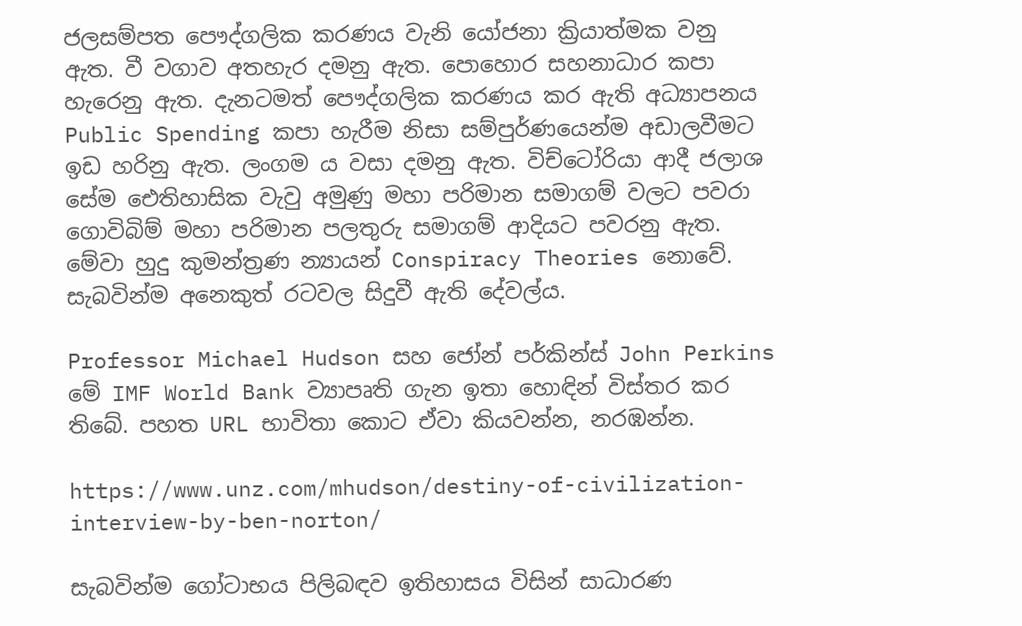ජලසම්පත පෞද්ගලික කරණය වැනි යෝජනා ක්‍රියාත්මක වනු ඇත. වී වගාව අතහැර දමනු ඇත. පොහොර සහනාධාර කපා හැරෙනු ඇත. දැනටමත් පෞද්ගලික කරණය කර ඇති අධ්‍යාපනය Public Spending කපා හැරීම නිසා සම්පුර්ණයෙන්ම අඩාලවීමට ඉඩ හරිනු ඇත. ලංගම ය වසා දමනු ඇත. විච්ටෝරියා ආදී ජලාශ සේම ඓතිහාසික වැවු අමුණු මහා පරිමාන සමාගම් වලට පවරා ගොවිබිම් මහා පරිමාන පලතුරු සමාගම් ආදියට පවරනු ඇත. මේවා හුදු කුමන්ත්‍රණ න්‍යායන් Conspiracy Theories නොවේ. සැබවින්ම අනෙකුත් රටවල සිදුවී ඇති දේවල්ය.

Professor Michael Hudson සහ ජෝන් පර්කින්ස් John Perkins මේ IMF World Bank ව්‍යාපෘති ගැන ඉතා හොඳින් විස්තර කර තිබේ. පහත URL භාවිතා කොට ඒවා කියවන්න, නරඹන්න.

https://www.unz.com/mhudson/destiny-of-civilization-interview-by-ben-norton/

සැබවින්ම ගෝටාභය පිලිබඳව ඉතිහාසය විසින් සාධාරණ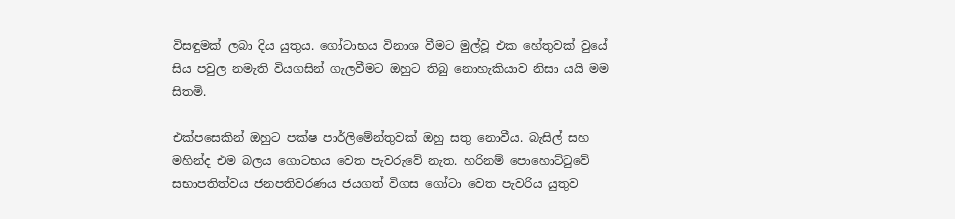විසඳුමක් ලබා දිය යුතුය. ගෝටාභය විනාශ වීමට මුල්වූ එක හේතුවක් වුයේ සිය පවුල නමැති වියගසින් ගැලවීමට ඔහුට තිබු නොහැකියාව නිසා යයි මම සිතමි.

එක්පසෙකින් ඔහුට පක්ෂ පාර්ලිමේන්තුවක් ඔහු සතු නොවීය. බැසිල් සහ මහින්ද එම බලය ගොටභය වෙත පැවරුවේ නැත. හරිනම් පොහොට්ටුවේ සභාපතිත්වය ජනපතිවරණය ජයගත් විගස ගෝටා වෙත පැවරිය යුතුව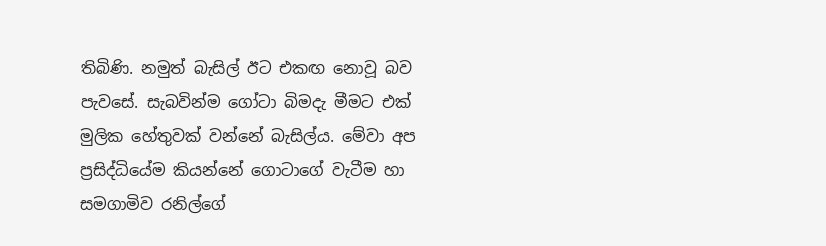තිබිණි. නමුත් බැසිල් ඊට එකඟ නොවූ බව පැවසේ. සැබවින්ම ගෝටා බිමදැ මීමට එක් මුලික හේතුවක් වන්නේ බැසිල්ය. මේවා අප ප්‍රසිද්ධියේම කියන්නේ ගොටාගේ වැටීම හා සමගාමිව රනිල්ගේ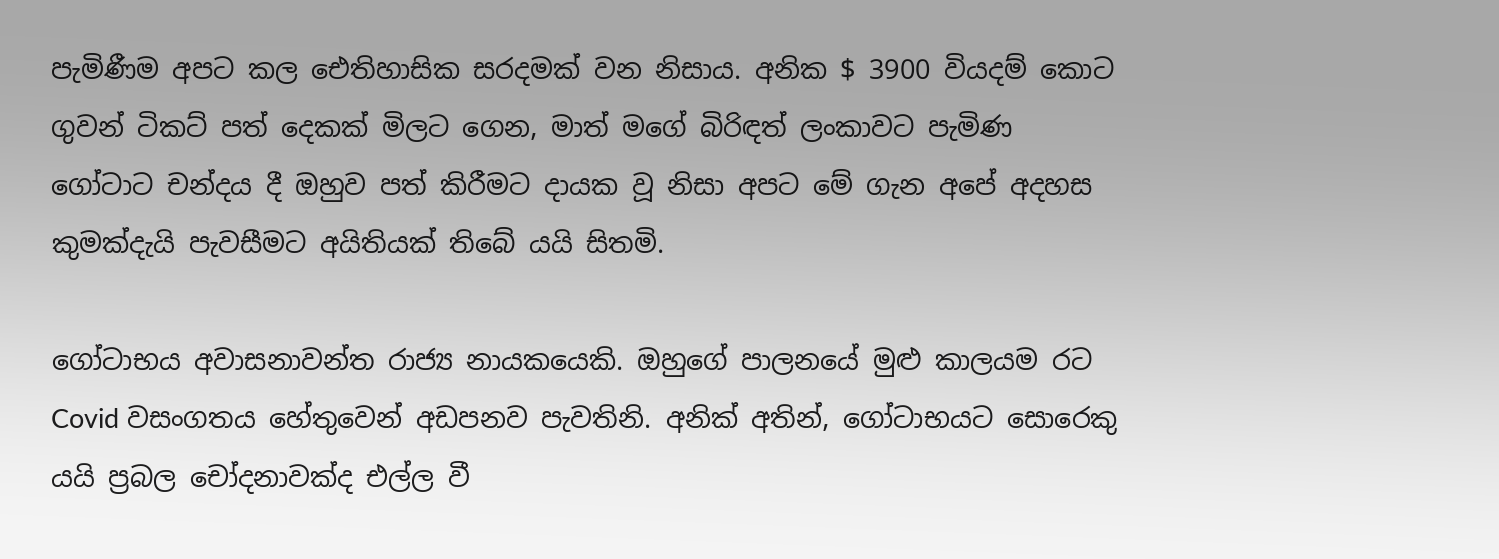පැමිණීම අපට කල ඓතිහාසික සරදමක් වන නිසාය. අනික $ 3900 වියදම් කොට ගුවන් ටිකට් පත් දෙකක් මිලට ගෙන, මාත් මගේ බිරිඳත් ලංකාවට පැමිණ ගෝටාට චන්දය දී ඔහුව පත් කිරීමට දායක වූ නිසා අපට මේ ගැන අපේ අදහස කුමක්දැයි පැවසීමට අයිතියක් තිබේ යයි සිතමි.

ගෝටාභය අවාසනාවන්ත රාජ්‍ය නායකයෙකි. ඔහුගේ පාලනයේ මුළු කාලයම රට Covid වසංගතය හේතුවෙන් අඩපනව පැවතිනි. අනික් අතින්, ගෝටාභයට සොරෙකු යයි ප්‍රබල චෝදනාවක්ද එල්ල වී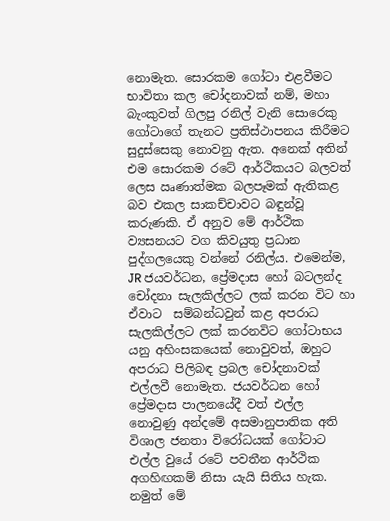නොමැත. සොරකම ගෝටා එළවීමට භාවිතා කල චෝදනාවක් නම්, මහා බැංකුවත් ගිලපු රනිල් වැනි සොරෙකු ගෝටාගේ තැනට ප්‍රතිස්ථාපනය කිරීමට සුදුස්සෙකු නොවනු ඇත. අනෙක් අතින් එම සොරකම රටේ ආර්ථිකයට බලවත් ලෙස ඍණාත්මක බලපෑමක් ඇතිකළ බව එකල සාකච්චාවට බඳුන්වූ කරුණකි. ඒ අනුව මේ ආර්ථික ව්‍යසනයට වග කිවයුතු ප්‍රධාන පුද්ගලයෙකු වන්නේ රනිල්ය. එමෙන්ම, JR ජයවර්ධන, ප්‍රේමදාස හෝ බටලන්ද චෝදනා සැලකිල්ලට ලක් කරන විට හා ඒවාට  සම්බන්ධවුන් කළ අපරාධ සැලකිල්ලට ලක් කරනවිට ගෝටාභය යනු අහිංසකයෙක් නොවුවත්, ඔහුට අපරාධ පිලිබඳ ප්‍රබල චෝදනාවක් එල්ලවී නොමැත. ජයවර්ධන හෝ ප්‍රේමදාස පාලනයේදී වත් එල්ල නොවුණු අන්දමේ අසමානුපාතික අති විශාල ජනතා විරෝධයක් ගෝටාට එල්ල වුයේ රටේ පවතීන ආර්ථික අගහිඟකම් නිසා යැයි සිතිය හැක. නමුත් මේ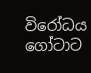විරෝධය ගෝටාට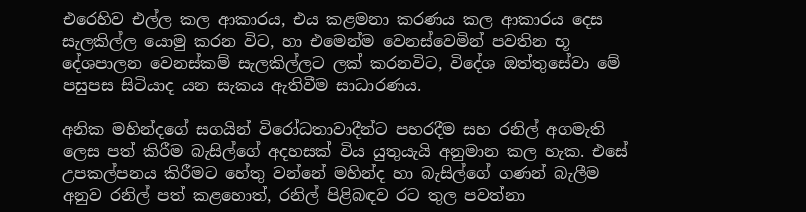එරෙහිව එල්ල කල ආකාරය, එය කළමනා කරණය කල ආකාරය දෙස සැලකිල්ල යොමු කරන විට, හා එමෙන්ම වෙනස්වෙමින් පවතින භූ දේශපාලන වෙනස්කම් සැලකිල්ලට ලක් කරනවිට, විදේශ ඔත්තුසේවා මේ පසුපස සිටියාද යන සැකය ඇතිවීම සාධාරණය.

අනික මහින්දගේ සගයින් විරෝධතාවාදීන්ට පහරදීම සහ රනිල් අගමැති ලෙස පත් කිරීම බැසිල්ගේ අදහසක් විය යුතුයැයි අනුමාන කල හැක. එසේ උපකල්පනය කිරීමට හේතු වන්නේ මහින්ද හා බැසිල්ගේ ගණන් බැලීම අනුව රනිල් පත් කළහොත්, රනිල් පිළිබඳව රට තුල පවත්නා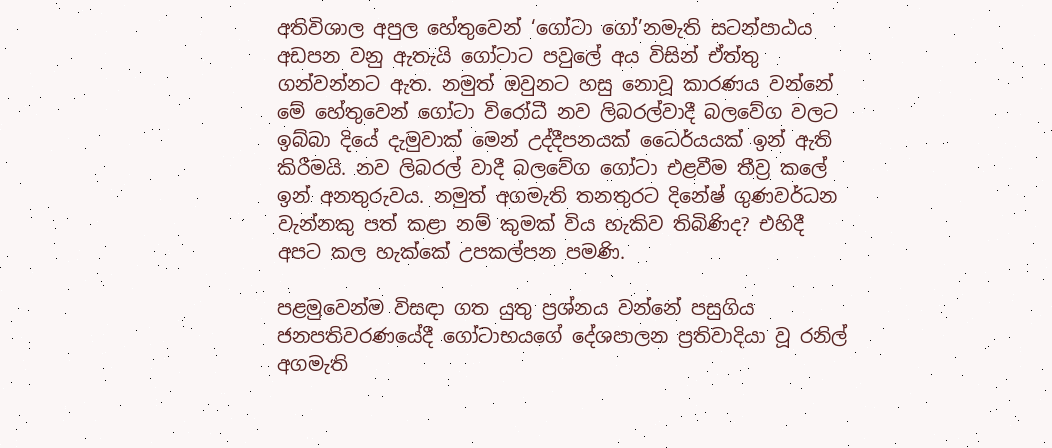අතිවිශාල අපුල හේතුවෙන් ‘ගෝටා ගෝ’නමැති සටන්පාඨය අඩපන වනු ඇතැයි ගෝටාට පවුලේ අය විසින් ඒත්තු ගන්වන්නට ඇත. නමුත් ඔවුනට හසු නොවූ කාරණය වන්නේ මේ හේතුවෙන් ගෝටා විරෝධී නව ලිබරල්වාදී බලවේග වලට ඉබ්බා දියේ දැමුවාක් මෙන් උද්දීපනයක් ධෛර්යයක් ඉන් ඇති කිරීමයි. නව ලිබරල් වාදී බලවේග ගෝටා එළවීම තීව්‍ර කලේ ඉන් අනතුරුවය. නමුත් අගමැති තනතුරට දිනේෂ් ගුණවර්ධන වැන්නකු පත් කළා නම් කුමක් විය හැකිව තිබිණිද? එහිදී අපට කල හැක්කේ උපකල්පන පමණි.

පළමුවෙන්ම විසඳා ගත යුතු ප්‍රශ්නය වන්නේ පසුගිය ජනපතිවරණයේදී ගෝටාභයගේ දේශපාලන ප්‍රතිවාදියා වූ රනිල් අගමැති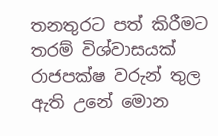තනතුරට පත් කිරීමට තරම් විශ්වාසයක් රාජපක්ෂ වරුන් තුල ඇති උනේ මොන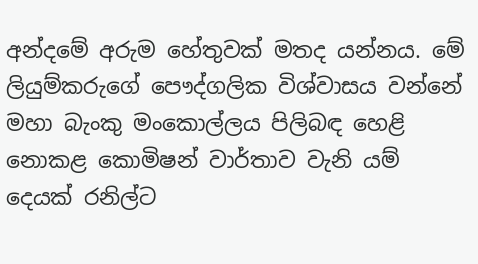අන්දමේ අරුම හේතුවක් මතද යන්නය. මේ ලියුම්කරුගේ පෞද්ගලික විශ්වාසය වන්නේ මහා බැංකු මංකොල්ලය පිලිබඳ හෙළි නොකළ කොමිෂන් වාර්තාව වැනි යම් දෙයක් රනිල්ට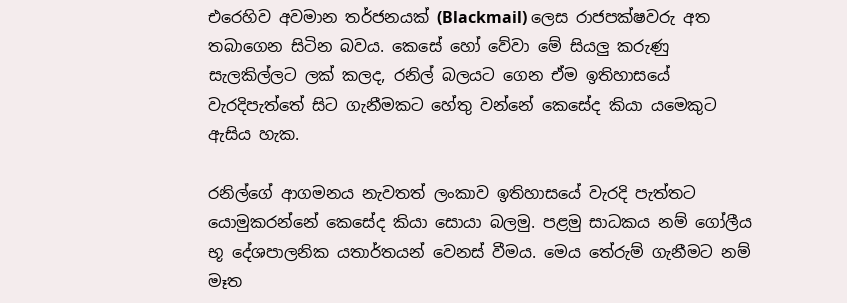එරෙහිව අවමාන තර්ජනයක් (Blackmail) ලෙස රාජපක්ෂවරු අත තබාගෙන සිටින බවය. කෙසේ හෝ වේවා මේ සියලු කරුණු සැලකිල්ලට ලක් කලද, රනිල් බලයට ගෙන ඒම ඉතිහාසයේ වැරදිපැත්තේ සිට ගැනීමකට හේතු වන්නේ කෙසේද කියා යමෙකුට ඇසිය හැක.

රනිල්ගේ ආගමනය නැවතත් ලංකාව ඉතිහාසයේ වැරදි පැත්තට යොමුකරන්නේ කෙසේද කියා සොයා බලමු. පළමු සාධකය නම් ගෝලීය භූ දේශපාලනික යතාර්තයන් වෙනස් වීමය. මෙය තේරුම් ගැනීමට නම් මෑත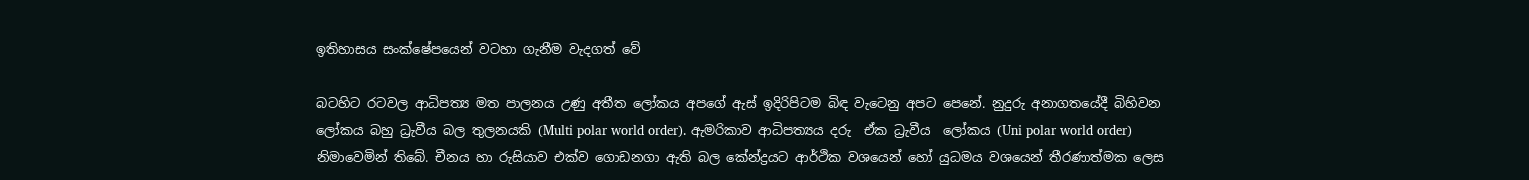ඉතිහාසය සංක්ෂේපයෙන් වටහා ගැනීම වැදගත් වේ

බටහිට රටවල ආධිපත්‍ය මත පාලනය උණු අතීත ලෝකය අපගේ ඇස් ඉදිරිපිටම බිඳ වැටෙනු අපට පෙනේ. නුදුරු අනාගතයේදී බිහිවන ලෝකය බහු ධ්‍රැවීය බල තුලනයකි (Multi polar world order). ඇමරිකාව ආධිපත්‍යය දරු  ඒක ධ්‍රැවීය  ලෝකය (Uni polar world order) නිමාවෙමින් තිබේ. චීනය හා රුසියාව එක්ව ගොඩනගා ඇති බල කේන්ද්‍රයට ආර්ථික වශයෙන් හෝ යුධමය වශයෙන් තීරණාත්මක ලෙස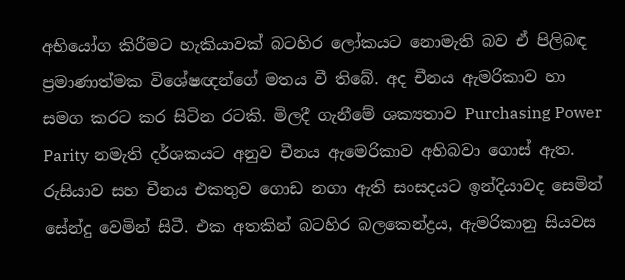අභියෝග කිරීමට හැකියාවක් බටහිර ලෝකයට නොමැති බව ඒ පිලිබඳ ප්‍රමාණාත්මක විශේෂඥන්ගේ මතය වී තිබේ. අද චීනය ඇමරිකාව හා සමග කරට කර සිටින රටකි. මිලදී ගැනීමේ ශක්‍යතාව Purchasing Power Parity නමැති දර්ශකයට අනුව චීනය ඇමෙරිකාව අභිබවා ගොස් ඇත. රුසියාව සහ චීනය එකතුව ගොඩ නගා ඇති සංසදයට ඉන්දියාවද සෙමින් සේන්දු වෙමින් සිටී. එක අතකින් බටහිර බලකෙන්ද්‍රය, ඇමරිකානු සියවස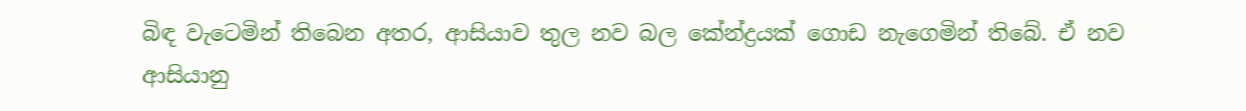බිඳ වැටෙමින් තිබෙන අතර, ආසියාව තුල නව බල කේන්ද්‍රයක් ගොඩ නැගෙමින් තිබේ. ඒ නව ආසියානු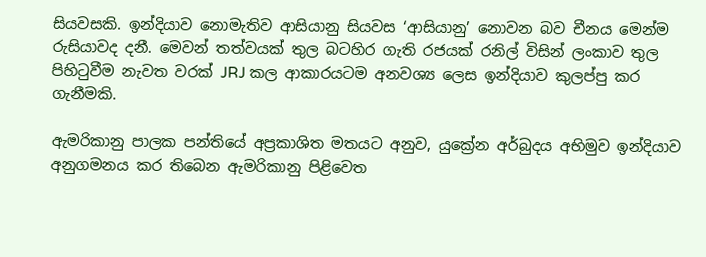සියවසකි. ඉන්දියාව නොමැතිව ආසියානු සියවස ‘ආසියානු’ නොවන බව චීනය මෙන්ම රුසියාවද දනී. මෙවන් තත්වයක් තුල බටහිර ගැති රජයක් රනිල් විසින් ලංකාව තුල පිහිටුවීම නැවත වරක් JRJ කල ආකාරයටම අනවශ්‍ය ලෙස ඉන්දියාව කුලප්පු කර ගැනීමකි.

ඇමරිකානු පාලක පන්තියේ අප්‍රකාශිත මතයට අනුව, යුක්‍රේන අර්බුදය අභිමුව ඉන්දියාව අනුගමනය කර තිබෙන ඇමරිකානු පිළිවෙත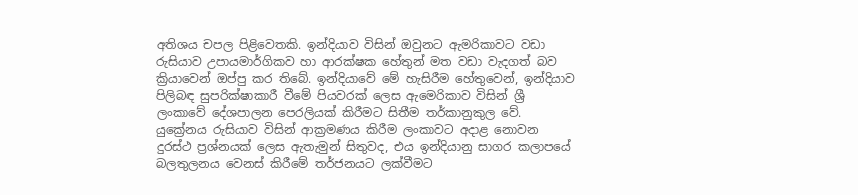අතිශය චපල පිළිවෙතකි. ඉන්දියාව විසින් ඔවුනට ඇමරිකාවට වඩා රුසියාව උපායමාර්ගිකව හා ආරක්ෂක හේතුන් මත වඩා වැදගත් බව ක්‍රියාවෙන් ඔප්පු කර තිබේ. ඉන්දියාවේ මේ හැසිරීම හේතුවෙන්, ඉන්දියාව පිලිබඳ සුපරික්ෂාකාරී වීමේ පියවරක් ලෙස ඇමෙරිකාව විසින් ශ්‍රී ලංකාවේ දේශපාලන පෙරලියක් කිරීමට සිතීම තර්කානුකුල වේ. යුක්‍රේනය රුසියාව විසින් ආක්‍රමණය කිරීම ලංකාවට අදාළ නොවන දුරස්ථ ප්‍රශ්නයක් ලෙස ඇතැමුන් සිතුවද, එය ඉන්දියානු සාගර කලාපයේ බලතුලනය වෙනස් කිරීමේ තර්ජනයට ලක්වීමට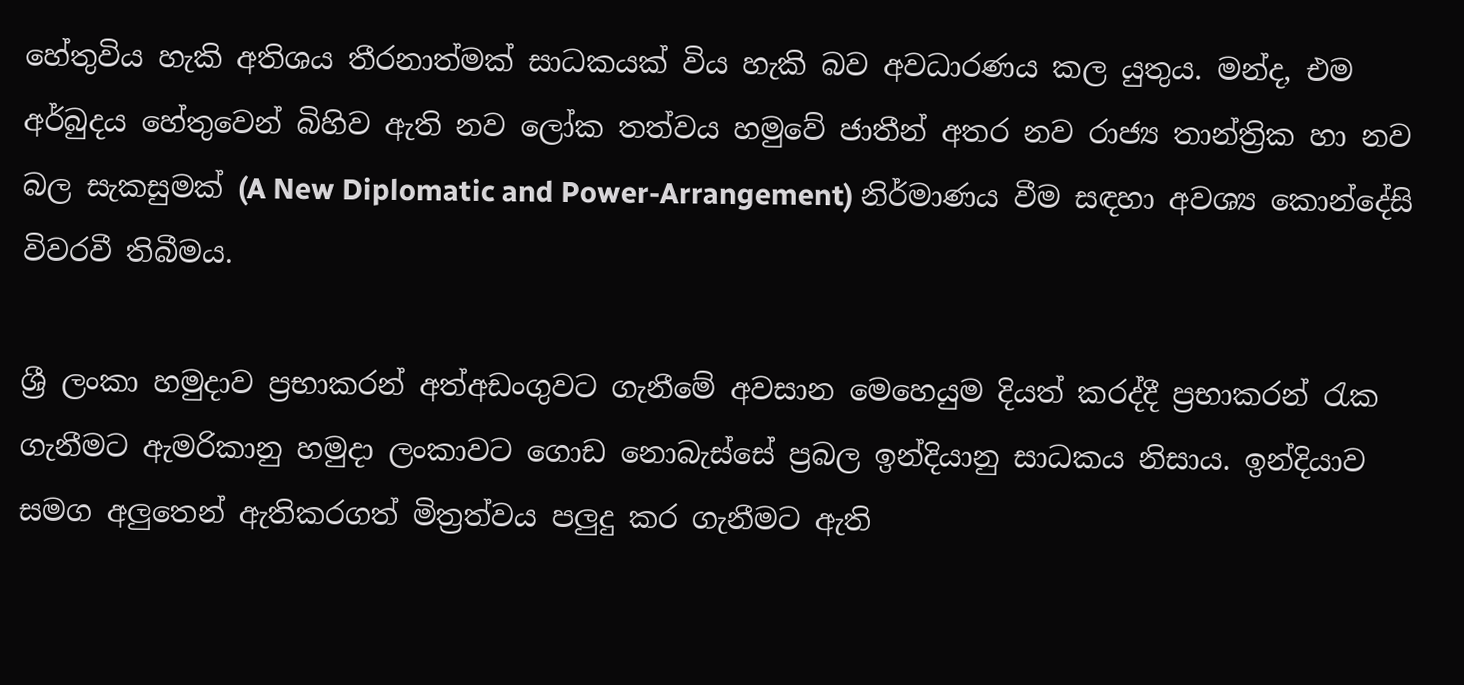හේතුවිය හැකි අතිශය තීරනාත්මක් සාධකයක් විය හැකි බව අවධාරණය කල යුතුය. මන්ද, එම අර්බුදය හේතුවෙන් බිහිව ඇති නව ලෝක තත්වය හමුවේ ජාතීන් අතර නව රාජ්‍ය තාන්ත්‍රික හා නව බල සැකසුමක් (A New Diplomatic and Power-Arrangement) නිර්මාණය වීම සඳහා අවශ්‍ය කොන්දේසි විවරවී තිබීමය.

ශ්‍රී ලංකා හමුදාව ප්‍රභාකරන් අත්අඩංගුවට ගැනීමේ අවසාන මෙහෙයුම දියත් කරද්දී ප්‍රභාකරන් රැක ගැනීමට ඇමරිකානු හමුදා ලංකාවට ගොඩ නොබැස්සේ ප්‍රබල ඉන්දියානු සාධකය නිසාය. ඉන්දියාව සමග අලුතෙන් ඇතිකරගත් මිත්‍රත්වය පලුදු කර ගැනීමට ඇති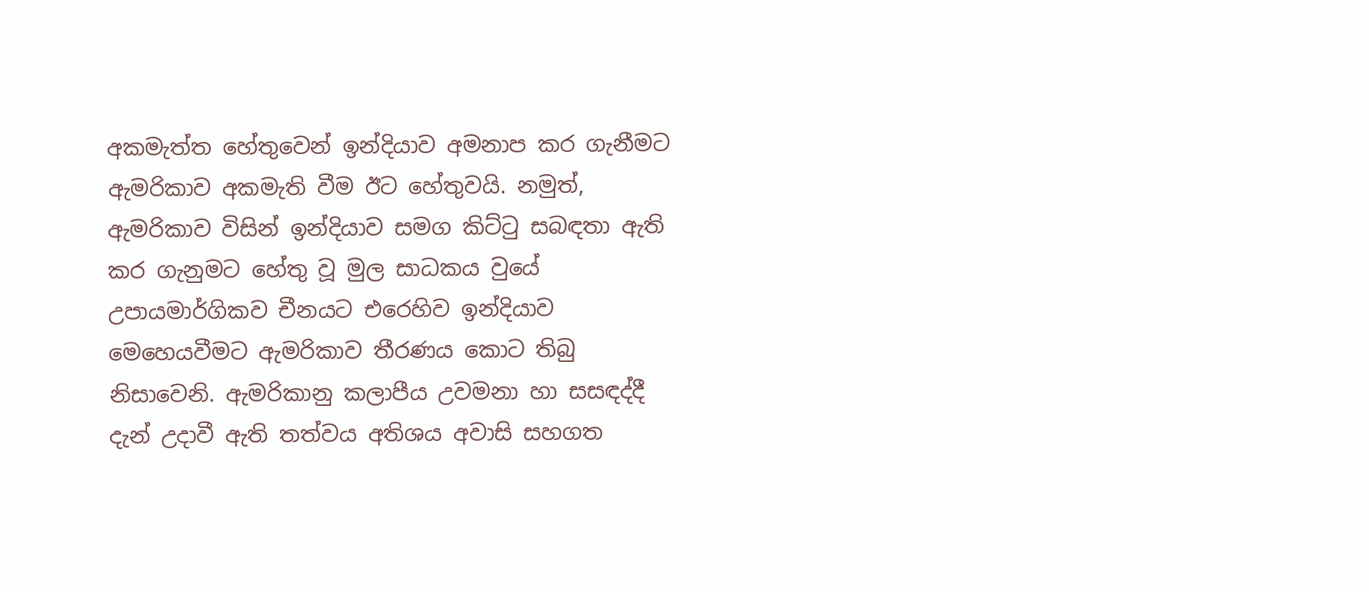අකමැත්ත හේතුවෙන් ඉන්දියාව අමනාප කර ගැනීමට ඇමරිකාව අකමැති වීම ඊට හේතුවයි. නමුත්, ඇමරිකාව විසින් ඉන්දියාව සමග කිට්ටු සබඳතා ඇති කර ගැනුමට හේතු වූ මුල සාධකය වුයේ උපායමාර්ගිකව චීනයට එරෙහිව ඉන්දියාව මෙහෙයවීමට ඇමරිකාව තීරණය කොට තිබු නිසාවෙනි. ඇමරිකානු කලාපීය උවමනා හා සසඳද්දී දැන් උදාවී ඇති තත්වය අතිශය අවාසි සහගත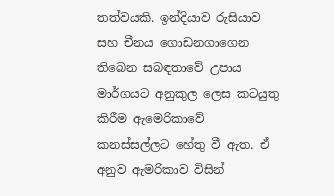තත්වයකි. ඉන්දියාව රුසියාව සහ චීනය ගොඩනගාගෙන තිබෙන සබඳතාවේ උපාය මාර්ගයට අනුකුල ලෙස කටයුතු කිරීම ඇමෙරිකාවේ කනස්සල්ලට හේතු වී ඇත. ඒ අනුව ඇමරිකාව විසින්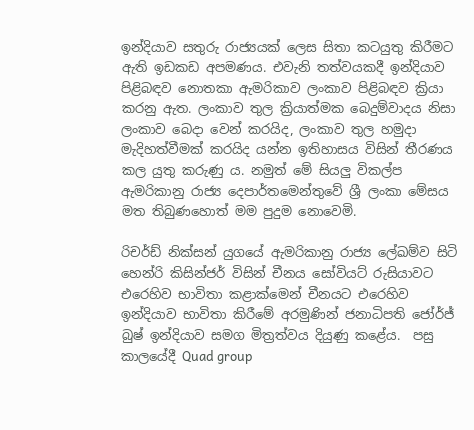ඉන්දියාව සතුරු රාජ්‍යයක් ලෙස සිතා කටයුතු කිරීමට ඇති ඉඩකඩ අපමණය. එවැනි තත්වයකදී ඉන්දියාව පිළිබඳව නොතකා ඇමරිකාව ලංකාව පිළිබඳව ක්‍රියා කරනු ඇත. ලංකාව තුල ක්‍රියාත්මක බෙදුම්වාදය නිසා ලංකාව බෙදා වෙන් කරයිද, ලංකාව තුල හමුදා මැදිහත්වීමක් කරයිද යන්න ඉතිහාසය විසින් තීරණය කල යුතු කරුණු ය. නමුත් මේ සියලු විකල්ප ඇමරිකානු රාජ්‍ය දෙපාර්තමෙන්තුවේ ශ්‍රී ලංකා මේසය මත තිබුණහොත් මම පුදුම නොවෙමි.

රිචර්ඩ් නික්සන් යුගයේ ඇමරිකානු රාජ්‍ය ලේඛම්ව සිටි හෙන්රි කිසින්ජර් විසින් චීනය සෝවියට් රුසියාවට එරෙහිව භාවිතා කළාක්මෙන් චීනයට එරෙහිව ඉන්දියාව භාවිතා කිරීමේ අරමුණින් ජනාධිපති ජෝර්ජ් බුෂ් ඉන්දියාව සමග මිත්‍රත්වය දියුණු කළේය.  පසු කාලයේදී Quad group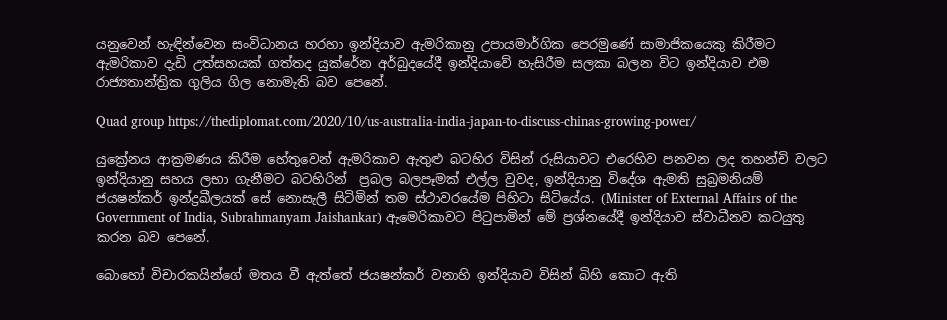යනුවෙන් හැඳින්වෙන සංවිධානය හරහා ඉන්දියාව ඇමරිකානු උපායමාර්ගික පෙරමුණේ සාමාජිකයෙකු කිරීමට ඇමරිකාව දැඩි උත්සහයක් ගත්තද යුක්රේන අර්බුදයේදී ඉන්දියාවේ හැසිරීම සලකා බලන විට ඉන්දියාව එම රාජ්‍යතාන්ත්‍රික ගුලිය ගිල නොමැති බව පෙනේ.

Quad group https://thediplomat.com/2020/10/us-australia-india-japan-to-discuss-chinas-growing-power/

යුක්‍රේනය ආක්‍රමණය කිරීම හේතුවෙන් ඇමරිකාව ඇතුළු බටහිර විසින් රුසියාවට එරෙහිව පනවන ලද තහන්චි වලට ඉන්දියානු සහය ලභා ගැනීමට බටහිරින්  ප්‍රබල බලපෑමක් එල්ල වුවද, ඉන්දියානු විදේශ ඇමති සුබ්‍රමනියම් ජයෂන්කර් ඉන්ද්‍රඛීලයක් සේ නොසැලී සිටිමින් තම ස්ථාවරයේම පිහිටා සිටියේය. (Minister of External Affairs of the Government of India, Subrahmanyam Jaishankar) ඇමෙරිකාවට පිටුපාමින් මේ ප්‍රශ්නයේදී ඉන්දියාව ස්වාධීනව කටයුතු කරන බව පෙනේ.

බොහෝ විචාරකයින්ගේ මතය වී ඇත්තේ ජයෂන්කර් වනාහි ඉන්දියාව විසින් බිහි කොට ඇති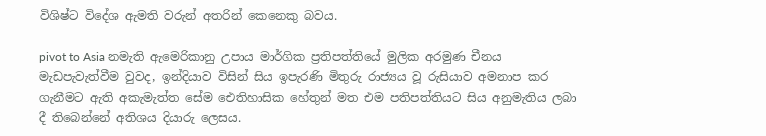විශිෂ්ට විදේශ ඇමති වරුන් අතරින් කෙනෙකු බවය.

pivot to Asia නමැති ඇමෙරිකානු උපාය මාර්ගික ප්‍රතිපත්තියේ මුලික අරමුණ චීනය මැඩපැවැත්වීම වුවද, ඉන්දියාව විසින් සිය ඉපැරණි මිතුරු රාජ්‍යය වූ රුසියාව අමනාප කර ගැනීමට ඇති අකැමැත්ත සේම ඓතිහාසික හේතුන් මත එම පතිපත්තියට සිය අනුමැතිය ලබා දී තිබෙන්නේ අතිශය දියාරු ලෙසය.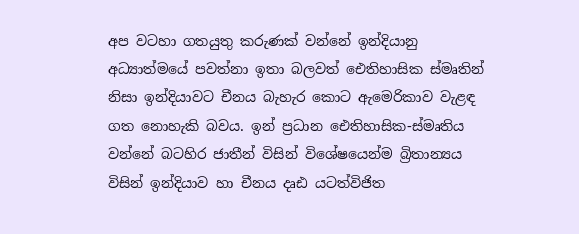අප වටහා ගතයුතු කරුණක් වන්නේ ඉන්දියානු අධ්‍යාත්මයේ පවත්නා ඉතා බලවත් ඓතිහාසික ස්මෘතින් නිසා ඉන්දියාවට චීනය බැහැර කොට ඇමෙරිකාව වැළඳ ගත නොහැකි බවය. ඉන් ප්‍රධාන ඓතිහාසික-ස්මෘතිය වන්නේ බටහිර ජාතීන් විසින් විශේෂයෙන්ම බ්‍රිතාන්‍යය විසින් ඉන්දියාව හා චීනය දෘඪ යටත්විජිත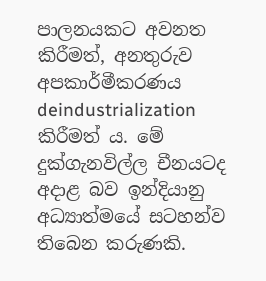පාලනයකට අවනත කිරීමත්, අනතුරුව අපකාර්මීකරණය deindustrialization කිරීමත් ය. මේ දුක්ගැනවිල්ල චීනයටද අදාළ බව ඉන්දියානු අධ්‍යාත්මයේ සටහන්ව තිබෙන කරුණකි.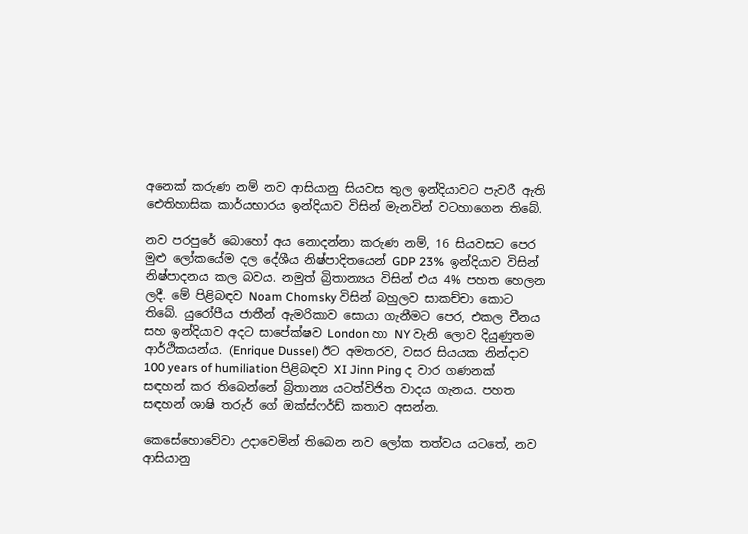අනෙක් කරුණ නම් නව ආසියානු සියවස තුල ඉන්දියාවට පැවරී ඇති ඓතිහාසික කාර්යභාරය ඉන්දියාව විසින් මැනවින් වටහාගෙන තිබේ.

නව පරපුරේ බොහෝ අය නොදන්නා කරුණ නම්, 16 සියවසට පෙර මුළු ලෝකයේම දල දේශීය නිෂ්පාදිතයෙන් GDP 23%  ඉන්දියාව විසින් නිෂ්පාදනය කල බවය. නමුත් බ්‍රිතාන්‍යය විසින් එය 4% පහත හෙලන ලදී. මේ පිළිබඳව Noam Chomsky විසින් බහුලව සාකච්චා කොට තිබේ. යුරෝපීය ජාතීන් ඇමරිකාව සොයා ගැනීමට පෙර, එකල චීනය සහ ඉන්දියාව අදට සාපේක්ෂව London හා NY වැනි ලොව දියුණුතම ආර්ථිකයන්ය. (Enrique Dussel) ඊට අමතරව, වසර සියයක නින්දාව 100 years of humiliation පිළිබඳව XI Jinn Ping ද වාර ගණනක් සඳහන් කර තිබෙන්නේ බ්‍රිතාන්‍ය යටත්විජිත වාදය ගැනය. පහත සඳහන් ශාෂි තරුර් ගේ ඔක්ස්ෆර්ඩ් කතාව අසන්න.

කෙසේහොවේවා උදාවෙමින් තිබෙන නව ලෝක තත්වය යටතේ, නව ආසියානු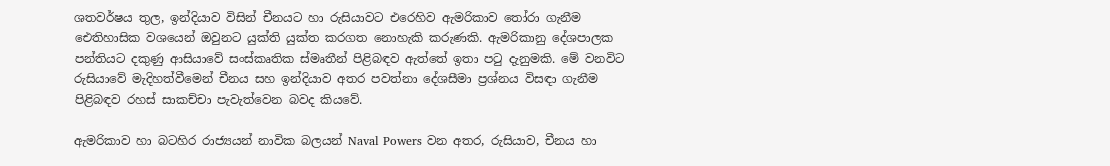ශතවර්ෂය තුල, ඉන්දියාව විසින් චීනයට හා රුසියාවට එරෙහිව ඇමරිකාව තෝරා ගැනීම ඓතිහාසික වශයෙන් ඔවුනට යුක්ති යුක්ත කරගත නොහැකි කරුණකි. ඇමරිකානු දේශපාලක පන්තියට දකුණු ආසියාවේ සංස්කෘතික ස්මෘතීන් පිළිබඳව ඇත්තේ ඉතා පටු දැනුමකි. මේ වනවිට රුසියාවේ මැදිහත්වීමෙන් චීනය සහ ඉන්දියාව අතර පවත්නා දේශසීමා ප්‍රශ්නය විසඳා ගැනීම පිළිබඳව රහස් සාකච්චා පැවැත්වෙන බවද කියවේ.

ඇමරිකාව හා බටහිර රාජ්‍යයන් නාවික බලයන් Naval Powers වන අතර, රුසියාව, චීනය හා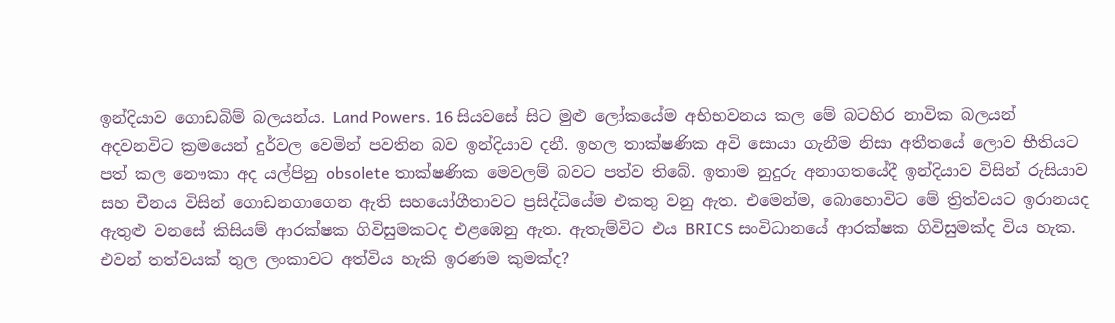ඉන්දියාව ගොඩබිම් බලයන්ය. Land Powers. 16 සියවසේ සිට මුළු ලෝකයේම අභිභවනය කල මේ බටහිර නාවික බලයන් අදවනවිට ක්‍රමයෙන් දුර්වල වෙමින් පවතින බව ඉන්දියාව දනී. ඉහල තාක්ෂණික අවි සොයා ගැනීම නිසා අතීතයේ ලොව භීතියට පත් කල නෞකා අද යල්පිනු obsolete තාක්ෂණික මෙවලම් බවට පත්ව තිබේ. ඉතාම නුදුරු අනාගතයේදී ඉන්දියාව විසින් රුසියාව සහ චීනය විසින් ගොඩනගාගෙන ඇති සහයෝගීතාවට ප්‍රසිද්ධියේම එකතු වනු ඇත. එමෙන්ම, බොහොවිට මේ ත්‍රිත්වයට ඉරානයද ඇතුළු වනසේ කිසියම් ආරක්ෂක ගිවිසුමකටද එළඹෙනු ඇත. ඇතැම්විට එය BRICS සංවිධානයේ ආරක්ෂක ගිවිසුමක්ද විය හැක. එවන් තත්වයක් තුල ලංකාවට අත්විය හැකි ඉරණම කුමක්ද?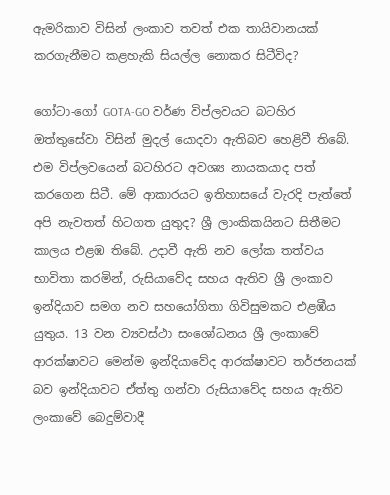ඇමරිකාව විසින් ලංකාව තවත් එක තායිවානයක් කරගැනීමට කළහැකි සියල්ල නොකර සිටීවිද?

ගෝටා-ගෝ GOTA-GO වර්ණ විප්ලවයට බටහිර ඔත්තුසේවා විසින් මුදල් යොදවා ඇතිබව හෙළිවී තිබේ. එම විප්ලවයෙන් බටහිරට අවශ්‍ය නායකයාද පත් කරගෙන සිටී. මේ ආකාරයට ඉතිහාසයේ වැරදි පැත්තේ අපි නැවතත් හිටගත යුතුද? ශ්‍රී ලාංකිකයිනට සිතීමට කාලය එළඹ තිබේ. උදාවී ඇති නව ලෝක තත්වය භාවිතා කරමින්, රුසියාවේද සහය ඇතිව ශ්‍රී ලංකාව ඉන්දියාව සමග නව සහයෝගිතා ගිවිසුමකට එළඹීය යුතුය. 13 වන ව්‍යවස්ථා සංශෝධනය ශ්‍රී ලංකාවේ ආරක්ෂාවට මෙන්ම ඉන්දියාවේද ආරක්ෂාවට තර්ජනයක් බව ඉන්දියාවට ඒත්තු ගන්වා රුසියාවේද සහය ඇතිව ලංකාවේ බෙදුම්වාදී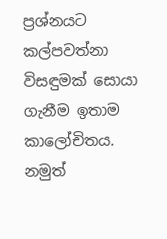ප්‍රශ්නයට කල්පවත්නා විසඳුමක් සොයා ගැනීම ඉතාම කාලෝචිතය. නමුත්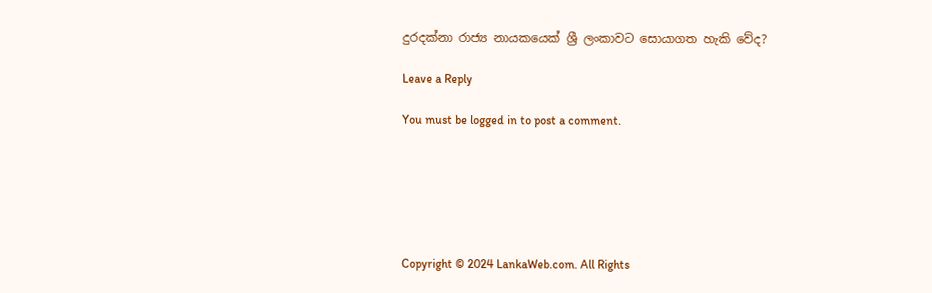දුරදක්නා රාජ්‍ය නායකයෙක් ශ්‍රී ලංකාවට සොයාගත හැකි වේද?

Leave a Reply

You must be logged in to post a comment.






Copyright © 2024 LankaWeb.com. All Rights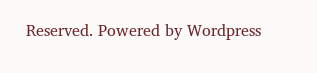Reserved. Powered by Wordpress